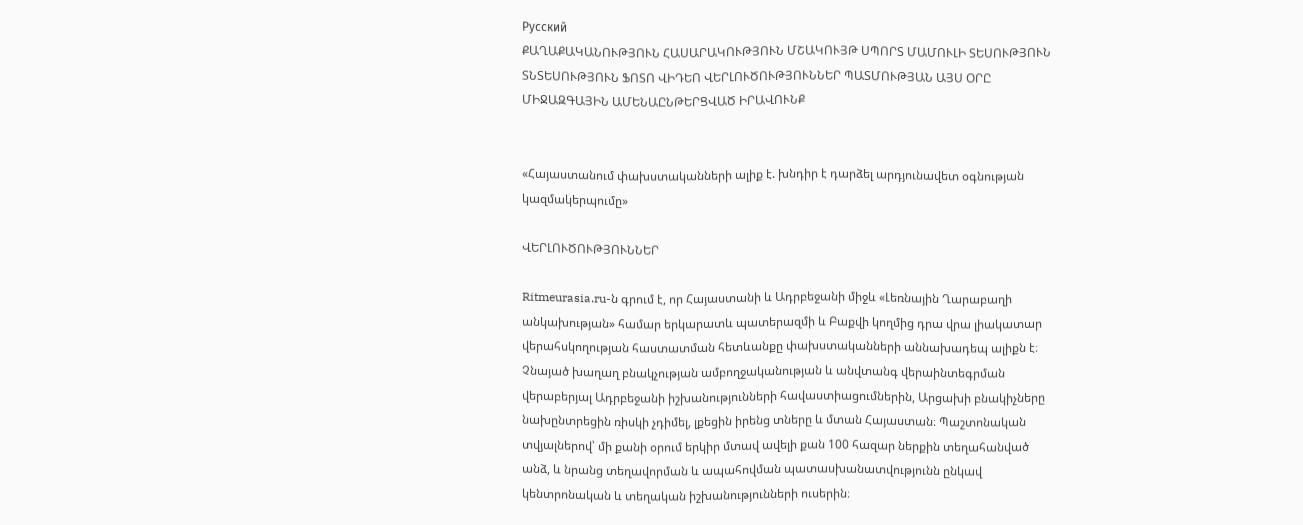Русский
ՔԱՂԱՔԱԿԱՆՈՒԹՅՈՒՆ ՀԱՍԱՐԱԿՈՒԹՅՈՒՆ ՄՇԱԿՈՒՅԹ ՍՊՈՐՏ ՄԱՄՈՒԼԻ ՏԵՍՈՒԹՅՈՒՆ ՏՆՏԵՍՈՒԹՅՈՒՆ ՖՈՏՈ ՎԻԴԵՈ ՎԵՐԼՈՒԾՈՒԹՅՈՒՆՆԵՐ ՊԱՏՄՈՒԹՅԱՆ ԱՅՍ ՕՐԸ ՄԻՋԱԶԳԱՅԻՆ ԱՄԵՆԱԸՆԹԵՐՑՎԱԾ ԻՐԱՎՈՒՆՔ


«Հայաստանում փախստականների ալիք է. խնդիր է դարձել արդյունավետ օգնության կազմակերպումը»

ՎԵՐԼՈՒԾՈՒԹՅՈՒՆՆԵՐ

Ritmeurasia.ru-ն գրում է, որ Հայաստանի և Ադրբեջանի միջև «Լեռնային Ղարաբաղի անկախության» համար երկարատև պատերազմի և Բաքվի կողմից դրա վրա լիակատար վերահսկողության հաստատման հետևանքը փախստականների աննախադեպ ալիքն է։ Չնայած խաղաղ բնակչության ամբողջականության և անվտանգ վերաինտեգրման վերաբերյալ Ադրբեջանի իշխանությունների հավաստիացումներին, Արցախի բնակիչները նախընտրեցին ռիսկի չդիմել, լքեցին իրենց տները և մտան Հայաստան։ Պաշտոնական տվյալներով՝ մի քանի օրում երկիր մտավ ավելի քան 100 հազար ներքին տեղահանված անձ, և նրանց տեղավորման և ապահովման պատասխանատվությունն ընկավ կենտրոնական և տեղական իշխանությունների ուսերին։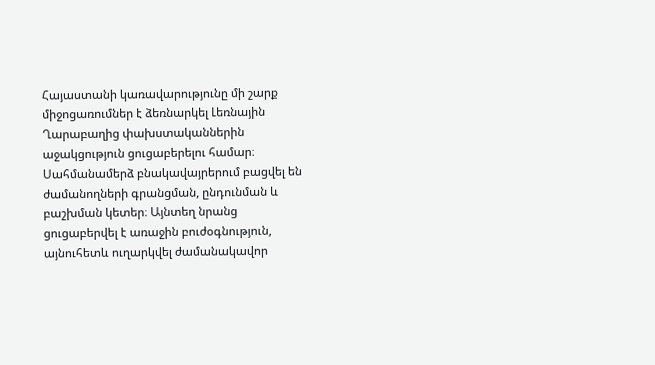Հայաստանի կառավարությունը մի շարք միջոցառումներ է ձեռնարկել Լեռնային Ղարաբաղից փախստականներին աջակցություն ցուցաբերելու համար։ Սահմանամերձ բնակավայրերում բացվել են ժամանողների գրանցման, ընդունման և բաշխման կետեր։ Այնտեղ նրանց ցուցաբերվել է առաջին բուժօգնություն, այնուհետև ուղարկվել ժամանակավոր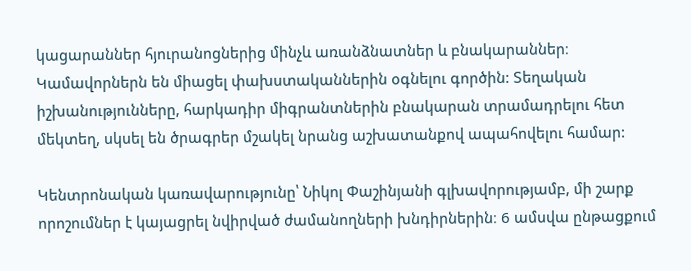կացարաններ հյուրանոցներից մինչև առանձնատներ և բնակարաններ։ Կամավորներն են միացել փախստականներին օգնելու գործին: Տեղական իշխանությունները, հարկադիր միգրանտներին բնակարան տրամադրելու հետ մեկտեղ, սկսել են ծրագրեր մշակել նրանց աշխատանքով ապահովելու համար:

Կենտրոնական կառավարությունը՝ Նիկոլ Փաշինյանի գլխավորությամբ, մի շարք որոշումներ է կայացրել նվիրված ժամանողների խնդիրներին։ 6 ամսվա ընթացքում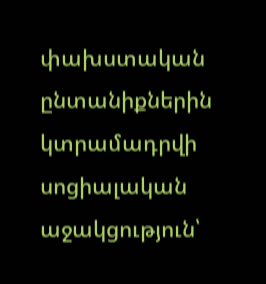փախստական ընտանիքներին կտրամադրվի սոցիալական աջակցություն՝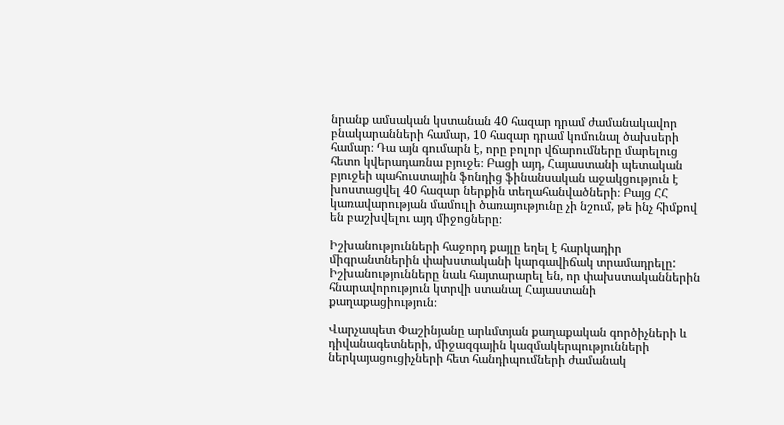նրանք ամսական կստանան 40 հազար դրամ ժամանակավոր բնակարանների համար, 10 հազար դրամ կոմունալ ծախսերի համար։ Դա այն գումարն է, որը բոլոր վճարումները մարելուց հետո կվերադառնա բյուջե։ Բացի այդ, Հայաստանի պետական բյուջեի պահուստային ֆոնդից ֆինանսական աջակցություն է խոստացվել 40 հազար ներքին տեղահանվածների։ Բայց ՀՀ կառավարության մամուլի ծառայությունը չի նշում, թե ինչ հիմքով են բաշխվելու այդ միջոցները։

Իշխանությունների հաջորդ քայլը եղել է հարկադիր միգրանտներին փախստականի կարգավիճակ տրամադրելը: Իշխանությունները նաև հայտարարել են, որ փախստականներին հնարավորություն կտրվի ստանալ Հայաստանի քաղաքացիություն։

Վարչապետ Փաշինյանը արևմտյան քաղաքական գործիչների և դիվանագետների, միջազգային կազմակերպությունների ներկայացուցիչների հետ հանդիպումների ժամանակ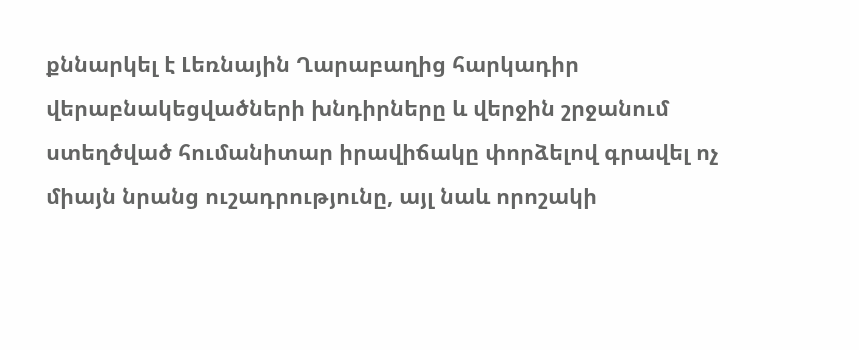քննարկել է Լեռնային Ղարաբաղից հարկադիր վերաբնակեցվածների խնդիրները և վերջին շրջանում ստեղծված հումանիտար իրավիճակը փորձելով գրավել ոչ միայն նրանց ուշադրությունը, այլ նաև որոշակի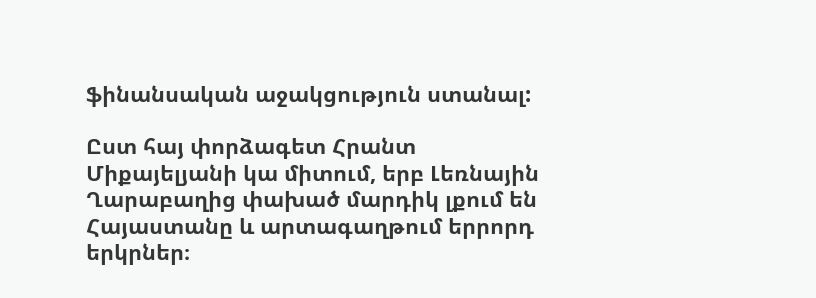ֆինանսական աջակցություն ստանալ:

Ըստ հայ փորձագետ Հրանտ Միքայելյանի կա միտում, երբ Լեռնային Ղարաբաղից փախած մարդիկ լքում են Հայաստանը և արտագաղթում երրորդ երկրներ։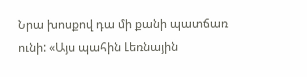Նրա խոսքով դա մի քանի պատճառ ունի: «Այս պահին Լեռնային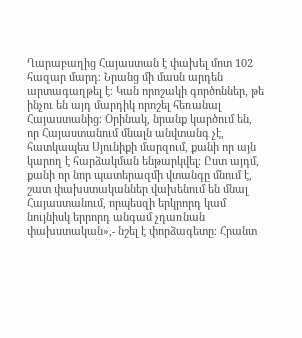Ղարաբաղից Հայաստան է փախել մոտ 102 հազար մարդ։ Նրանց մի մասն արդեն արտագաղթել է։ Կան որոշակի գործոններ, թե ինչու են այդ մարդիկ որոշել հեռանալ Հայաստանից։ Օրինակ, նրանք կարծում են, որ Հայաստանում մնալն անվտանգ չէ, հատկապես Սյունիքի մարզում, քանի որ այն կարող է հարձակման ենթարկվել։ Ըստ այդմ, քանի որ նոր պատերազմի վտանգը մնում է, շատ փախստականներ վախենում են մնալ Հայաստանում, որպեսզի երկրորդ կամ նույնիսկ երրորդ անգամ չդառնան փախստական»,- նշել է փորձագետը։ Հրանտ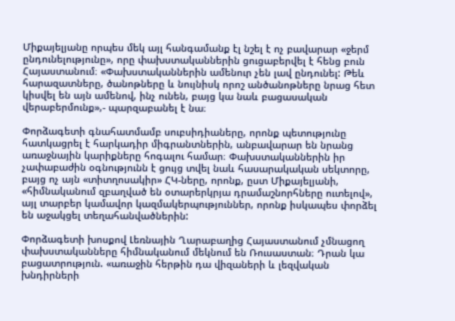Միքայելյանը որպես մեկ այլ հանգամանք էլ նշել է ոչ բավարար «ջերմ ընդունելությունը», որը փախստականներին ցուցաբերվել է հենց բուն Հայաստանում։ «Փախստականներին ամենուր չեն լավ ընդունել: Թեև հարազատները, ծանոթները և նույնիսկ որոշ անծանոթները նրաց հետ կիսվել են այն ամենով, ինչ ունեն, բայց կա նաև բացասական վերաբերմունք»,- պարզաբանել է նա։

Փորձագետի գնահատմամբ սուբսիդիաները, որոնք պետությունը հատկացրել է հարկադիր միգրանտներին, անբավարար են նրանց առաջնային կարիքները հոգալու համար։ Փախստականներին իր չափաբաժին օգնությունն է ցույց տվել նաև հասարակական սեկտորը, բայց ոչ այն «տիտղոսակիր» ՀԿ-ները, որոնք, ըստ Միքայելյանի, «հիմնականում զբաղված են օտարերկրյա դրամաշնորհները ուտելով», այլ տարբեր կամավոր կազմակերպություններ, որոնք իսկապես փորձել են աջակցել տեղահանվածներին:

Փորձագետի խոսքով Լեռնային Ղարաբաղից Հայաստանում չմնացող փախստականները հիմնականում մեկնում են Ռուսաստան։ Դրան կա բացատրություն. «առաջին հերթին դա վիզաների և լեզվական խնդիրների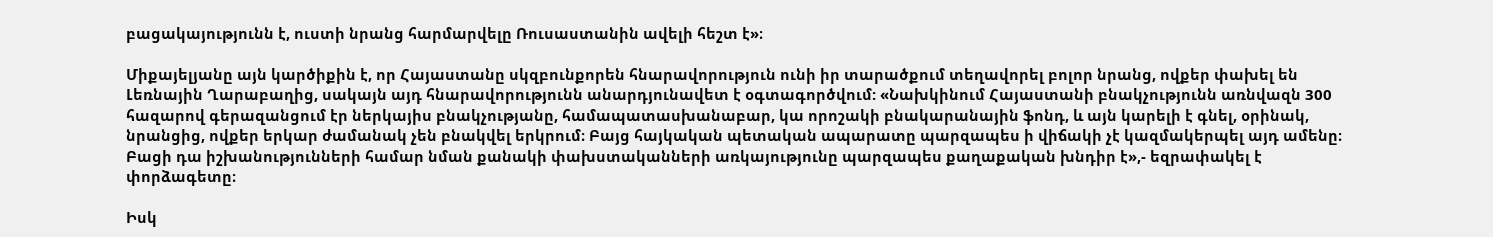բացակայությունն է, ուստի նրանց հարմարվելը Ռուսաստանին ավելի հեշտ է»։

Միքայելյանը այն կարծիքին է, որ Հայաստանը սկզբունքորեն հնարավորություն ունի իր տարածքում տեղավորել բոլոր նրանց, ովքեր փախել են Լեռնային Ղարաբաղից, սակայն այդ հնարավորությունն անարդյունավետ է օգտագործվում: «Նախկինում Հայաստանի բնակչությունն առնվազն 300 հազարով գերազանցում էր ներկայիս բնակչությանը, համապատասխանաբար, կա որոշակի բնակարանային ֆոնդ, և այն կարելի է գնել, օրինակ, նրանցից, ովքեր երկար ժամանակ չեն բնակվել երկրում։ Բայց հայկական պետական ապարատը պարզապես ի վիճակի չէ կազմակերպել այդ ամենը։ Բացի դա իշխանությունների համար նման քանակի փախստականների առկայությունը պարզապես քաղաքական խնդիր է»,- եզրափակել է փորձագետը։

Իսկ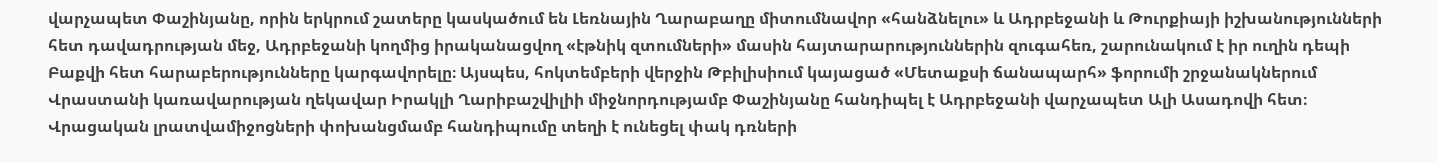վարչապետ Փաշինյանը, որին երկրում շատերը կասկածում են Լեռնային Ղարաբաղը միտումնավոր «հանձնելու» և Ադրբեջանի և Թուրքիայի իշխանությունների հետ դավադրության մեջ, Ադրբեջանի կողմից իրականացվող «էթնիկ զտումների» մասին հայտարարություններին զուգահեռ, շարունակում է իր ուղին դեպի Բաքվի հետ հարաբերությունները կարգավորելը։ Այսպես, հոկտեմբերի վերջին Թբիլիսիում կայացած «Մետաքսի ճանապարհ» ֆորումի շրջանակներում Վրաստանի կառավարության ղեկավար Իրակլի Ղարիբաշվիլիի միջնորդությամբ Փաշինյանը հանդիպել է Ադրբեջանի վարչապետ Ալի Ասադովի հետ։ Վրացական լրատվամիջոցների փոխանցմամբ հանդիպումը տեղի է ունեցել փակ դռների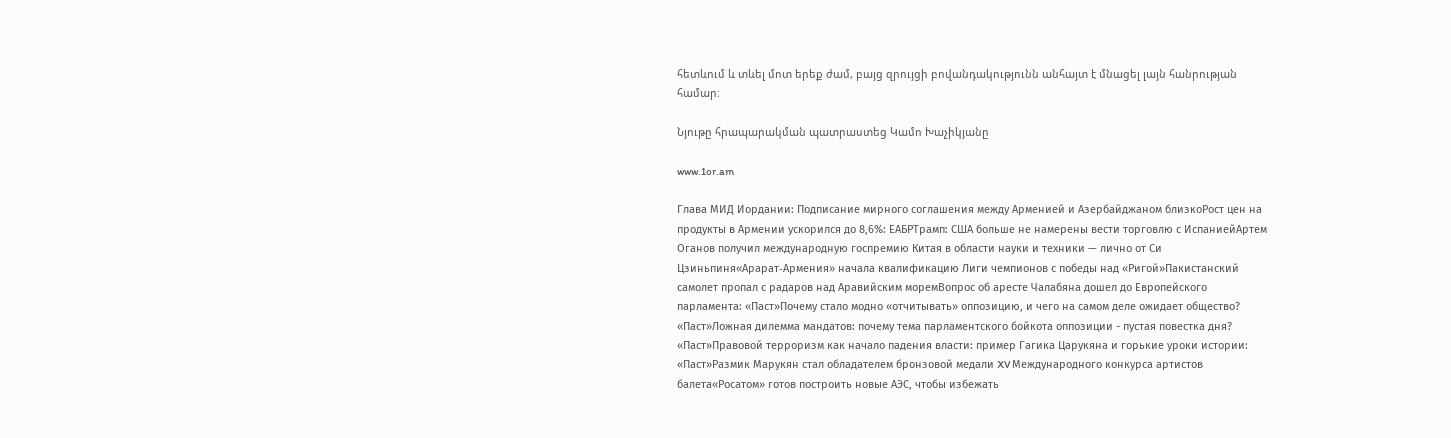հետևում և տևել մոտ երեք ժամ, բայց զրույցի բովանդակությունն անհայտ է մնացել լայն հանրության համար։

Նյութը հրապարակման պատրաստեց Կամո Խաչիկյանը

www.1or.am

Глава МИД Иордании: Подписание мирного соглашения между Арменией и Азербайджаном близкоРост цен на продукты в Армении ускорился до 8,6%: ЕАБРТрамп: США больше не намерены вести торговлю с ИспаниейАртем Оганов получил международную госпремию Китая в области науки и техники — лично от Си Цзиньпиня«Арарат‑Армения» начала квалификацию Лиги чемпионов с победы над «Ригой»Пакистанский самолет пропал с радаров над Аравийским моремВопрос об аресте Чалабяна дошел до Европейского парламента: «Паст»Почему стало модно «отчитывать» оппозицию, и чего на самом деле ожидает общество? «Паст»Ложная дилемма мандатов: почему тема парламентского бойкота оппозиции - пустая повестка дня? «Паст»Правовой терроризм как начало падения власти: пример Гагика Царукяна и горькие уроки истории: «Паст»Размик Марукян стал обладателем бронзовой медали XV Международного конкурса артистов балета«Росатом» готов построить новые АЭС, чтобы избежать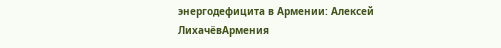энергодефицита в Армении: Алексей ЛихачёвАрмения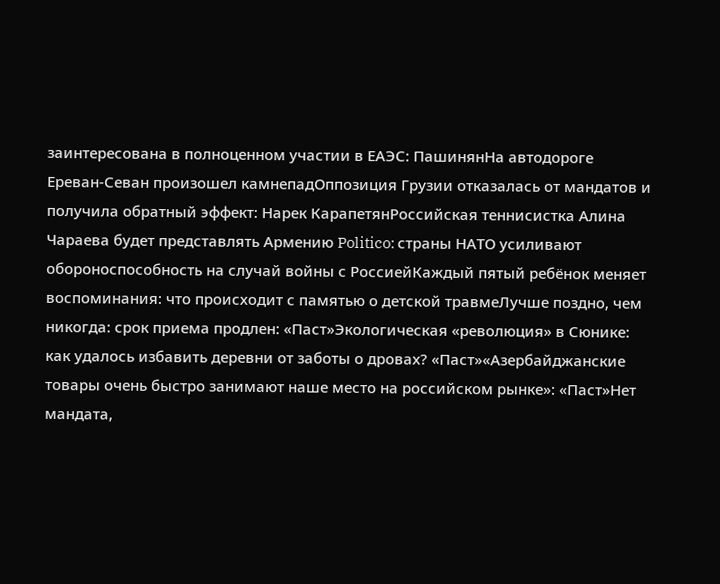заинтересована в полноценном участии в ЕАЭС: ПашинянНа автодороге Ереван-Севан произошел камнепадОппозиция Грузии отказалась от мандатов и получила обратный эффект: Нарек КарапетянРоссийская теннисистка Алина Чараева будет представлять Армению Politico: страны НАТО усиливают обороноспособность на случай войны с РоссиейКаждый пятый ребёнок меняет воспоминания: что происходит с памятью о детской травмеЛучше поздно, чем никогда: срок приема продлен: «Паст»Экологическая «революция» в Сюнике: как удалось избавить деревни от заботы о дровах? «Паст»«Азербайджанские товары очень быстро занимают наше место на российском рынке»: «Паст»Нет мандата,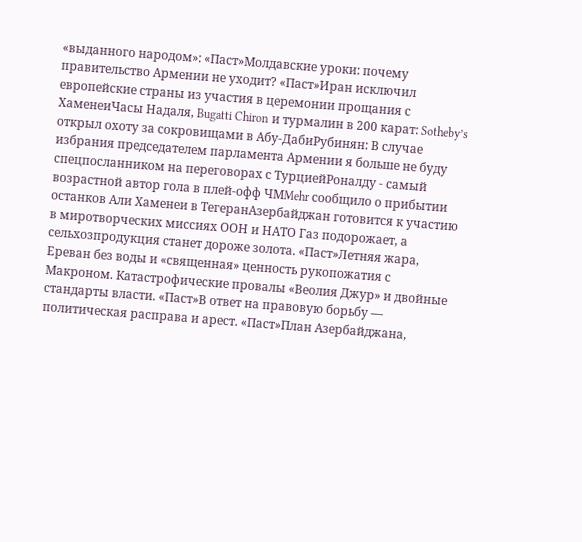«выданного народом»: «Паст»Молдавские уроки: почему правительство Армении не уходит? «Паст»Иран исключил европейские страны из участия в церемонии прощания с ХаменеиЧасы Надаля, Bugatti Chiron и турмалин в 200 карат: Sotheby’s открыл охоту за сокровищами в Абу-ДабиРубинян: В случае избрания председателем парламента Армении я больше не буду спецпосланником на переговорах с ТурциейРоналду - самый возрастной автор гола в плей-офф ЧМMehr сообщило о прибытии останков Али Хаменеи в ТегеранАзербайджан готовится к участию в миротворческих миссиях ООН и НАТО Газ подорожает, а сельхозпродукция станет дороже золота. «Паст»Летняя жара, Ереван без воды и «священная» ценность рукопожатия с Макроном. Катастрофические провалы «Веолия Джур» и двойные стандарты власти. «Паст»В ответ на правовую борьбу — политическая расправа и арест. «Паст»План Азербайджана,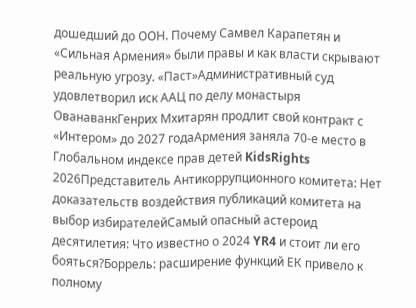дошедший до ООН. Почему Самвел Карапетян и «Сильная Армения» были правы и как власти скрывают реальную угрозу. «Паст»Административный суд удовлетворил иск ААЦ по делу монастыря ОванаванкГенрих Мхитарян продлит свой контракт с «Интером» до 2027 годаАрмения заняла 70-е место в Глобальном индексе прав детей KidsRights 2026Представитель Антикоррупционного комитета: Нет доказательств воздействия публикаций комитета на выбор избирателейСамый опасный астероид десятилетия: Что известно о 2024 YR4 и стоит ли его бояться?Боррель: расширение функций ЕК привело к полному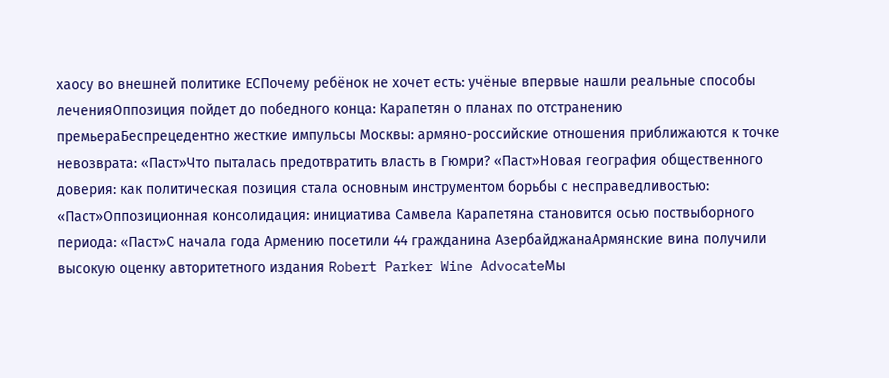хаосу во внешней политике ЕСПочему ребёнок не хочет есть: учёные впервые нашли реальные способы леченияОппозиция пойдет до победного конца: Карапетян о планах по отстранению премьераБеспрецедентно жесткие импульсы Москвы: армяно-российские отношения приближаются к точке невозврата: «Паст»Что пыталась предотвратить власть в Гюмри? «Паст»Новая география общественного доверия: как политическая позиция стала основным инструментом борьбы с несправедливостью: «Паст»Оппозиционная консолидация: инициатива Самвела Карапетяна становится осью поствыборного периода: «Паст»С начала года Армению посетили 44 гражданина АзербайджанаАрмянские вина получили высокую оценку авторитетного издания Robert Parker Wine AdvocateМы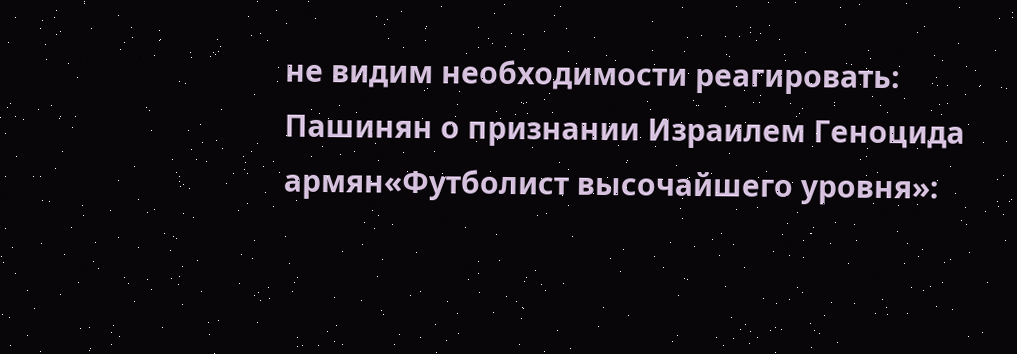не видим необходимости реагировать: Пашинян о признании Израилем Геноцида армян«Футболист высочайшего уровня»: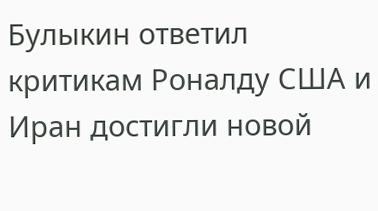Булыкин ответил критикам Роналду США и Иран достигли новой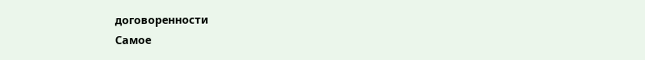договоренности
Самое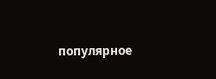популярное